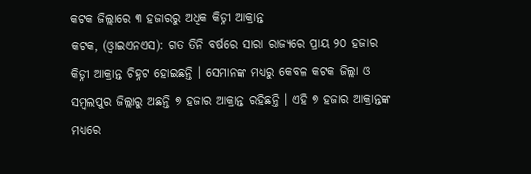କଟକ ଜିଲ୍ଲାରେ ୩ ହଜାରରୁ ଅଧିକ କିଡ୍ନୀ ଆକ୍ରାନ୍ତ
କଟକ, (ଓ୍ବାଇଏନଏସ): ଗତ ତିନି ବର୍ଷରେ ସାରା ରାଜ୍ୟରେ ପ୍ରାୟ ୨୦ ହଜାର କିଡ୍ନୀ ଆକ୍ରାନ୍ତ ଚିହ୍ନଟ ହୋଇଛନ୍ତି । ସେମାନଙ୍କ ମଧ୍ୟରୁ କେବଳ କଟକ ଜିଲ୍ଲା ଓ ସମ୍ବଲପୁର ଜିଲ୍ଲାରୁ ଅଛନ୍ତି ୭ ହଜାର ଆକ୍ରାନ୍ତ ରହିଛନ୍ତି । ଏହି ୭ ହଜାର ଆକ୍ରାନ୍ତଙ୍କ ମଧ୍ୟରେ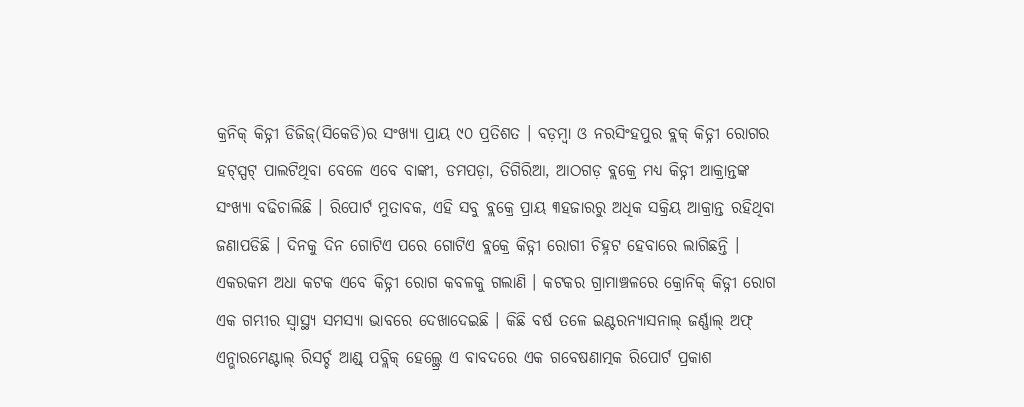କ୍ରନିକ୍ କିଡ୍ନୀ ଡିଜିଜ୍(ସିକେଡି)ର ସଂଖ୍ୟା ପ୍ରାୟ ୯୦ ପ୍ରତିଶତ । ବଡ଼ମ୍ବା ଓ ନରସିଂହପୁର ବ୍ଲକ୍ କିଡ୍ନୀ ରୋଗର ହଟ୍ସ୍ପଟ୍ ପାଲଟିଥିବା ବେଳେ ଏବେ ବାଙ୍କୀ, ଡମପଡ଼ା, ତିଗିରିଆ, ଆଠଗଡ଼ ବ୍ଲକ୍ରେ ମଧ୍ୟ କିଡ୍ନୀ ଆକ୍ରାନ୍ତଙ୍କ ସଂଖ୍ୟା ବଢିଚାଲିଛି । ରିପୋର୍ଟ ମୁତାବକ, ଏହି ସବୁ ବ୍ଲକ୍ରେ ପ୍ରାୟ ୩ହଜାରରୁ ଅଧିକ ସକ୍ରିୟ ଆକ୍ରାନ୍ତ ରହିଥିବା ଜଣାପଡିଛି । ଦିନକୁ ଦିନ ଗୋଟିଏ ପରେ ଗୋଟିଏ ବ୍ଲକ୍ରେ କିଡ୍ନୀ ରୋଗୀ ଚିହ୍ନଟ ହେବାରେ ଲାଗିଛନ୍ତି । ଏକରକମ ଅଧା କଟକ ଏବେ କିଡ୍ନୀ ରୋଗ କବଳକୁ ଗଲାଣି । କଟକର ଗ୍ରାମାଞ୍ଚଳରେ କ୍ରୋନିକ୍ କିଡ୍ନୀ ରୋଗ ଏକ ଗମ୍ଭୀର ସ୍ୱାସ୍ଥ୍ୟ ସମସ୍ୟା ଭାବରେ ଦେଖାଦେଇଛି । କିଛି ବର୍ଷ ତଳେ ଇଣ୍ଟରନ୍ୟାସନାଲ୍ ଜର୍ଣ୍ଣାଲ୍ ଅଫ୍ ଏନ୍ଭାରମେଣ୍ଟାଲ୍ ରିସର୍ଚ୍ଚ ଆଣ୍ଡ୍ ପବ୍ଲିକ୍ ହେଲ୍ଥ୍ରେ ଏ ବାବଦରେ ଏକ ଗବେଷଣାତ୍ମକ ରିପୋର୍ଟ ପ୍ରକାଶ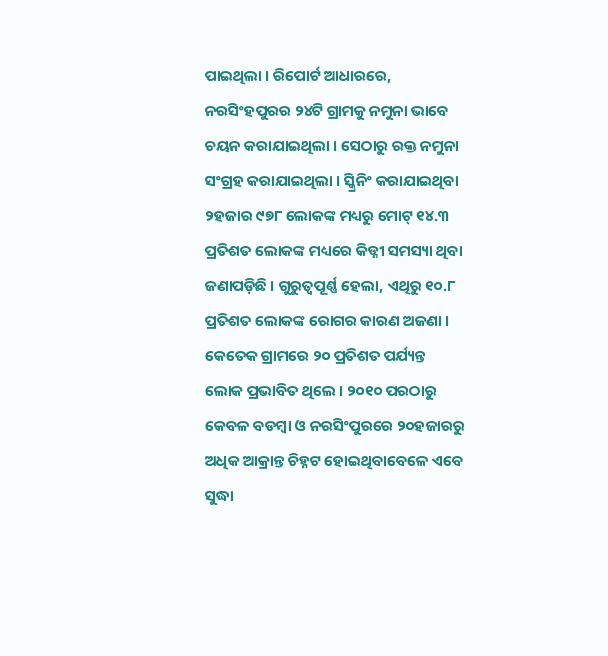ପାଇଥିଲା । ରିପୋର୍ଟ ଆଧାରରେ, ନରସିଂହପୁରର ୨୪ଟି ଗ୍ରାମକୁ ନମୁନା ଭାବେ ଚୟନ କରାଯାଇଥିଲା । ସେଠାରୁ ରକ୍ତ ନମୁନା ସଂଗ୍ରହ କରାଯାଇଥିଲା । ସ୍କ୍ରିନିଂ କରାଯାଇଥିବା ୨ହଜାର ୯୭୮ ଲୋକଙ୍କ ମଧ୍ୟରୁ ମୋଟ୍ ୧୪.୩ ପ୍ରତିଶତ ଲୋକଙ୍କ ମଧ୍ୟରେ କିଡ୍ନୀ ସମସ୍ୟା ଥିବା ଜଣାପଡ଼ିଛି । ଗୁରୁତ୍ୱପୂର୍ଣ୍ଣ ହେଲା, ଏଥିରୁ ୧୦.୮ ପ୍ରତିଶତ ଲୋକଙ୍କ ରୋଗର କାରଣ ଅଜଣା । କେତେକ ଗ୍ରାମରେ ୨୦ ପ୍ରତିଶତ ପର୍ଯ୍ୟନ୍ତ ଲୋକ ପ୍ରଭାବିତ ଥିଲେ । ୨୦୧୦ ପରଠାରୁ କେବଳ ବଡମ୍ବା ଓ ନରସିଂପୁରରେ ୨୦ହଜାରରୁ ଅଧିକ ଆକ୍ରାନ୍ତ ଚିହ୍ନଟ ହୋଇଥିବାବେଳେ ଏବେ ସୁଦ୍ଧା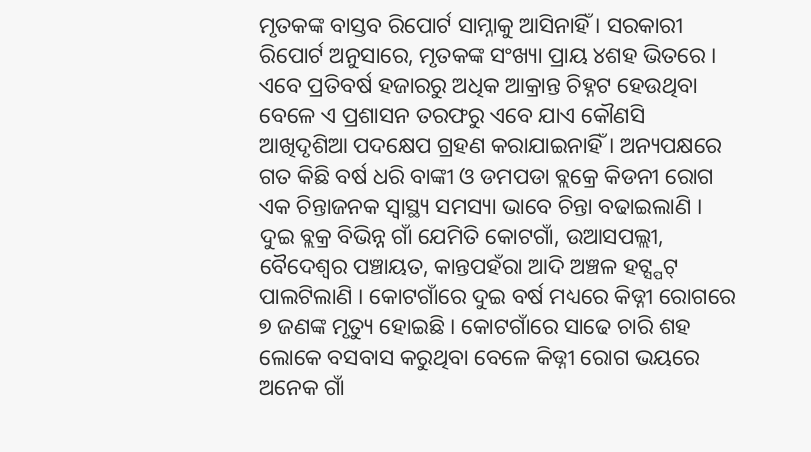ମୃତକଙ୍କ ବାସ୍ତବ ରିପୋର୍ଟ ସାମ୍ନାକୁ ଆସିନାହିଁ । ସରକାରୀ ରିପୋର୍ଟ ଅନୁସାରେ, ମୃତକଙ୍କ ସଂଖ୍ୟା ପ୍ରାୟ ୪ଶହ ଭିତରେ । ଏବେ ପ୍ରତିବର୍ଷ ହଜାରରୁ ଅଧିକ ଆକ୍ରାନ୍ତ ଚିହ୍ନଟ ହେଉଥିବା ବେଳେ ଏ ପ୍ରଶାସନ ତରଫରୁ ଏବେ ଯାଏ କୌଣସି ଆଖିଦୃଶିଆ ପଦକ୍ଷେପ ଗ୍ରହଣ କରାଯାଇନାହିଁ । ଅନ୍ୟପକ୍ଷରେ ଗତ କିଛି ବର୍ଷ ଧରି ବାଙ୍କୀ ଓ ଡମପଡା ବ୍ଲକ୍ରେ କିଡନୀ ରୋଗ ଏକ ଚିନ୍ତାଜନକ ସ୍ୱାସ୍ଥ୍ୟ ସମସ୍ୟା ଭାବେ ଚିନ୍ତା ବଢାଇଲାଣି । ଦୁଇ ବ୍ଲକ୍ର ବିଭିନ୍ନ ଗାଁ ଯେମିତି କୋଟଗାଁ, ଉଆସପଲ୍ଲୀ, ବୈଦେଶ୍ୱର ପଞ୍ଚାୟତ, କାନ୍ତପହଁରା ଆଦି ଅଞ୍ଚଳ ହଟ୍ସ୍ପଟ୍ ପାଲଟିଲାଣି । କୋଟଗାଁରେ ଦୁଇ ବର୍ଷ ମଧ୍ୟରେ କିଡ୍ନୀ ରୋଗରେ ୭ ଜଣଙ୍କ ମୃତ୍ୟୁ ହୋଇଛି । କୋଟଗାଁରେ ସାଢେ ଚାରି ଶହ ଲୋକେ ବସବାସ କରୁଥିବା ବେଳେ କିଡ୍ନୀ ରୋଗ ଭୟରେ ଅନେକ ଗାଁ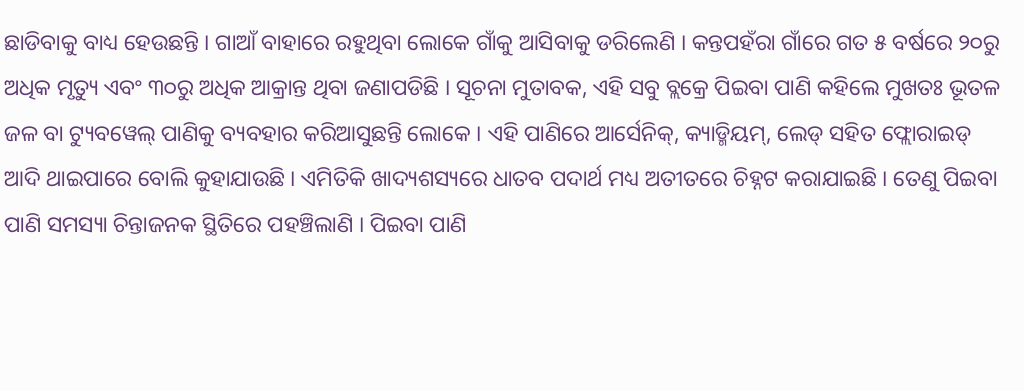ଛାଡିବାକୁ ବାଧ୍ୟ ହେଉଛନ୍ତି । ଗାଆଁ ବାହାରେ ରହୁଥିବା ଲୋକେ ଗାଁକୁ ଆସିବାକୁ ଡରିଲେଣି । କନ୍ତପହଁରା ଗାଁରେ ଗତ ୫ ବର୍ଷରେ ୨୦ରୁ ଅଧିକ ମୃତ୍ୟୁ ଏବଂ ୩୦ରୁ ଅଧିକ ଆକ୍ରାନ୍ତ ଥିବା ଜଣାପଡିଛି । ସୂଚନା ମୁତାବକ, ଏହି ସବୁ ବ୍ଲକ୍ରେ ପିଇବା ପାଣି କହିଲେ ମୁଖତଃ ଭୂତଳ ଜଳ ବା ଟ୍ୟୁବୱେଲ୍ ପାଣିକୁ ବ୍ୟବହାର କରିଆସୁଛନ୍ତି ଲୋକେ । ଏହି ପାଣିରେ ଆର୍ସେନିକ୍, କ୍ୟାଡ୍ମିୟମ୍, ଲେଡ୍ ସହିତ ଫ୍ଲୋରାଇଡ୍ ଆଦି ଥାଇପାରେ ବୋଲି କୁହାଯାଉଛି । ଏମିତିକି ଖାଦ୍ୟଶସ୍ୟରେ ଧାତବ ପଦାର୍ଥ ମଧ୍ୟ ଅତୀତରେ ଚିହ୍ନଟ କରାଯାଇଛି । ତେଣୁ ପିଇବା ପାଣି ସମସ୍ୟା ଚିନ୍ତାଜନକ ସ୍ଥିତିରେ ପହଞ୍ଚିଲାଣି । ପିଇବା ପାଣି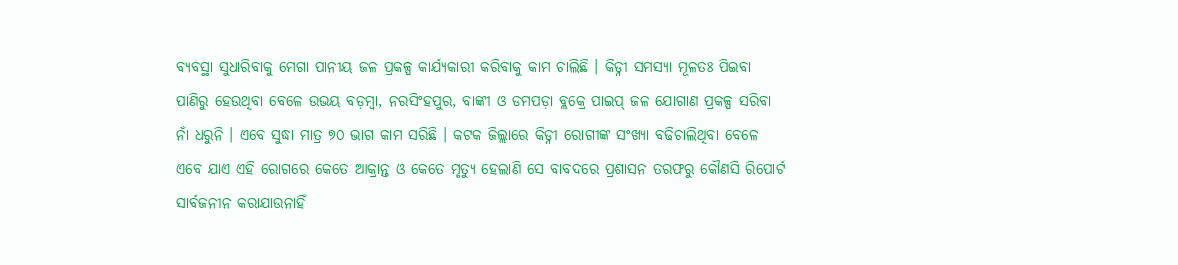ବ୍ୟବସ୍ଥା ସୁଧାରିବାକୁ ମେଗା ପାନୀୟ ଜଳ ପ୍ରକଳ୍ପ କାର୍ଯ୍ୟକାରୀ କରିବାକୁ କାମ ଚାଲିଛି । କିଡ୍ନୀ ସମସ୍ୟା ମୂଳତଃ ପିଇବା ପାଣିରୁ ହେଉଥିବା ବେଳେ ଉଭୟ ବଡ଼ମ୍ବା, ନରସିଂହପୁର, ବାଙ୍କୀ ଓ ଡମପଡ଼ା ବ୍ଲକ୍ରେ ପାଇପ୍ ଜଳ ଯୋଗାଣ ପ୍ରକଳ୍ପ ସରିବା ନାଁ ଧରୁନି । ଏବେ ସୁଦ୍ଧା ମାତ୍ର ୭୦ ଭାଗ କାମ ସରିଛି । କଟକ ଜିଲ୍ଲାରେ କିଡ୍ନୀ ରୋଗୀଙ୍କ ସଂଖ୍ୟା ବଢିଚାଲିଥିବା ବେଳେ ଏବେ ଯାଏ ଏହି ରୋଗରେ କେତେ ଆକ୍ରାନ୍ତ ଓ କେତେ ମୃତ୍ୟୁ ହେଲାଣି ସେ ବାବଦରେ ପ୍ରଶାସନ ତରଫରୁ କୌଣସି ରିପୋର୍ଟ ସାର୍ବଜନୀନ କରାଯାଉନାହିଁ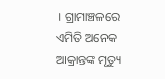। ଗ୍ରାମାଞ୍ଚଳରେ ଏମିତି ଅନେକ ଆକ୍ରାନ୍ତଙ୍କ ମୃତ୍ୟୁ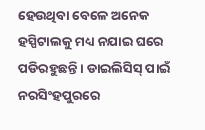ହେଉଥିବା ବେଳେ ଅନେକ ହସ୍ପିଟାଲକୁ ମଧ୍ୟ ନଯାଇ ଘରେ ପଡିରହୁଛନ୍ତି । ଡାଇଲିସିସ୍ ପାଇଁ ନରସିଂହପୁରରେ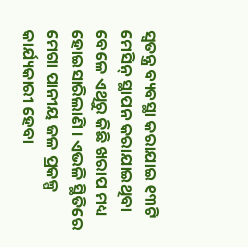ସ୍ୱତନ୍ତ୍ର ବ୍ୟବସ୍ଥା କରାଯାଇ ୧୩ଟି ମେସିନ୍ ସ୍ଥାପନ କରାଯାଇଥିବା ବେଳେ ଏଥିରୁ କିଛି ଖରାପ ମଧ୍ୟ ହୋଇସାରିଲାଣି । ଏଭଳି ସ୍ଥିତିରେ ମେଗା ପାନୀୟ ଜଳ ପ୍ରକଳ୍ପ କାର୍ଯ୍ୟକାରୀ ହେବା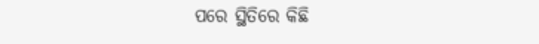ପରେ ସ୍ଥିତିରେ କିଛି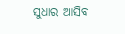ସୁଧାର ଆସିବ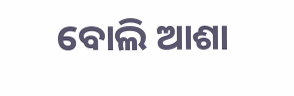ବୋଲି ଆଶା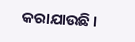କରାଯାଉଛି ।